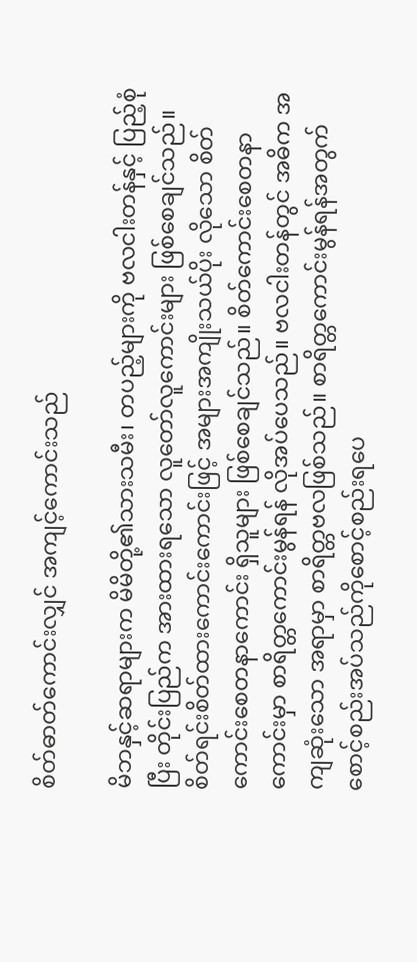စိတ်ဓာတ်ကောင်းလျှင် အကျင့်ကောင်းသည်

မိဘနှင့်ဆရာများက မိမိတို့၏သားသမီး၊ တပည့်များကို ဗလငါးတန်နှင့် ပြည့်စုံပြီး တိုင်းပြည်က အားထားရသော လူတော်လူကောင်းများ ဖြစ်စေချင်သည်။ စိတ်ရင်းစိတ်ထားကောင်းကောင်းဖြင့် အများအကျိုးသယ်ပိုး လိုသော စိတ်ကောင်းစေတနာကောင်း ရှိသူများ ဖြစ်စေချင်သည်။ စိတ်ကောင်းစေတနာကောင်းမှာ စာရိတ္တကောင်းမွန်ရန် လိုအပ်ပေသည်။ ဗလငါးတန်တွင် အဓိက အကျဆုံးသော အရာမှာ စာရိတ္တဗလဖြစ်သည်။ စာရိတ္တကောင်းမွန်ရန်အတွက် စောင့်စည်းအပ်သည်ကိုစောင့်စည်းရပေ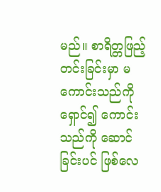မည်။ စာရိတ္တဖြည့်တင်းခြင်းမှာ မကောင်းသည်ကိုရှောင်၍ ကောင်းသည်ကို ဆောင်ခြင်းပင် ဖြစ်လေ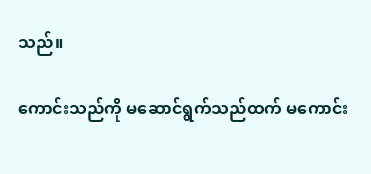သည်။

ကောင်းသည်ကို မဆောင်ရွက်သည်ထက် မကောင်း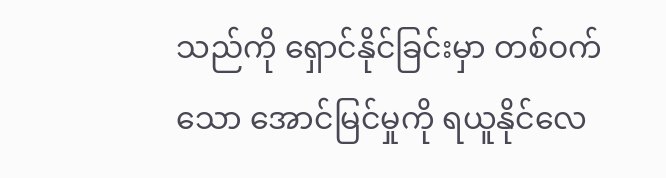သည်ကို ရှောင်နိုင်ခြင်းမှာ တစ်ဝက်သော အောင်မြင်မှုကို ရယူနိုင်လေ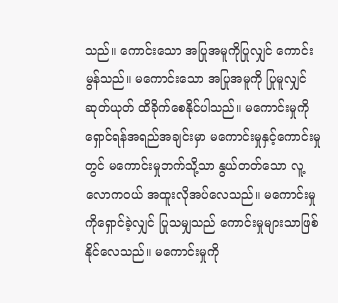သည်။ ကောင်းသော အပြုအမူကိုပြုလျှင် ကောင်းမွန်သည်။ မကောင်းသော အပြုအမူကို ပြုမူလျှင် ဆုတ်ယုတ် ထိခိုက်စေနိုင်ပါသည်။ မကောင်းမှုကို ရှောင်ရန်အရည်အချင်းမှာ မကောင်းမှုနှင့်ကောင်းမှုတွင် မကောင်းမှုဘက်သို့သာ နွယ်တတ်သော လူ့လောကဝယ် အထူးလိုအပ်လေသည်။ မကောင်းမှုကိုရှောင်ခဲ့လျှင် ပြုသမျှသည် ကောင်းမှုများသာဖြစ်နိုင်လေသည်။ မကောင်းမှုကို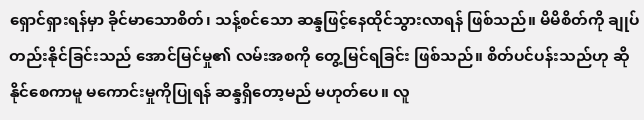ရှောင်ရှားရန်မှာ ခိုင်မာသောစိတ်၊ သန့်စင်သော ဆန္ဒဖြင့်နေထိုင်သွားလာရန် ဖြစ်သည်။ မိမိစိတ်ကို ချုပ်တည်းနိုင်ခြင်းသည် အောင်မြင်မှု၏ လမ်းအစကို တွေ့မြင်ရခြင်း ဖြစ်သည်။ စိတ်ပင်ပန်းသည်ဟု ဆိုနိုင်စေကာမူ မကောင်းမှုကိုပြုရန် ဆန္ဒရှိတော့မည် မဟုတ်ပေ။ လူ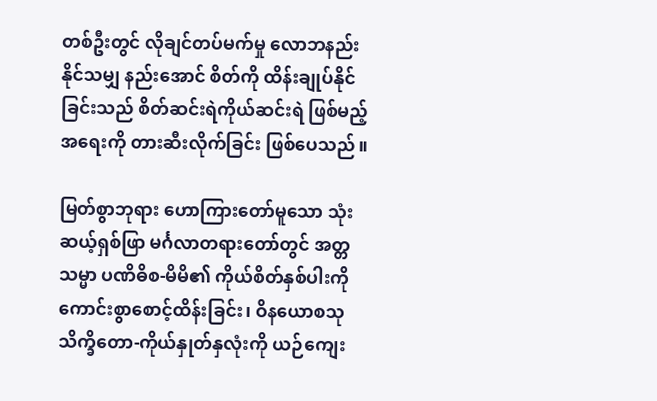တစ်ဦးတွင် လိုချင်တပ်မက်မှု လောဘနည်းနိုင်သမျှ နည်းအောင် စိတ်ကို ထိန်းချုပ်နိုင်ခြင်းသည် စိတ်ဆင်းရဲကိုယ်ဆင်းရဲ ဖြစ်မည့်အရေးကို တားဆီးလိုက်ခြင်း ဖြစ်ပေသည်။

မြတ်စွာဘုရား ဟောကြားတော်မူသော သုံးဆယ့်ရှစ်ဖြာ မင်္ဂလာတရားတော်တွင် အတ္တသမ္မာ ပဏိဓိစ-မိမိ၏ ကိုယ်စိတ်နှစ်ပါးကို ကောင်းစွာစောင့်ထိန်းခြင်း၊ ဝိနယောစသုသိက္ခိတော-ကိုယ်နှုတ်နှလုံးကို ယဉ်ကျေး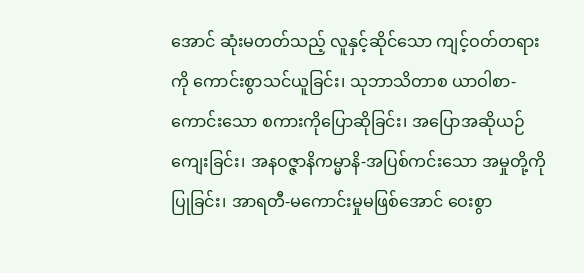အောင် ဆုံးမတတ်သည့် လူနှင့်ဆိုင်သော ကျင့်ဝတ်တရားကို ကောင်းစွာသင်ယူခြင်း၊ သုဘာသိတာစ ယာဝါစာ-ကောင်းသော စကားကိုပြောဆိုခြင်း၊ အပြောအဆိုယဉ်ကျေးခြင်း၊ အနဝဇ္ဇာနိကမ္မာနိ-အပြစ်ကင်းသော အမှုတို့ကိုပြုခြင်း၊ အာရတီ-မကောင်းမှုမဖြစ်အောင် ဝေးစွာ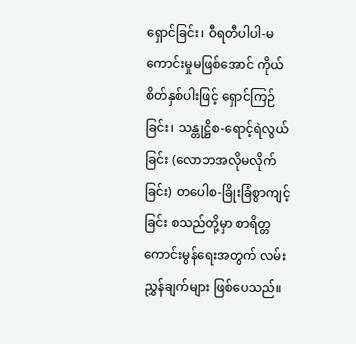ရှောင်ခြင်း၊ ဝီရတီပါပါ-မကောင်းမှုမဖြစ်အောင် ကိုယ်စိတ်နှစ်ပါးဖြင့် ရှောင်ကြဉ်ခြင်း၊ သန္တုဋ္ဌိစ-ရောင့်ရဲလွယ်ခြင်း (လောဘအလိုမလိုက်ခြင်း) တပေါစ-ခြိုးခြံစွာကျင့်ခြင်း စသည်တို့မှာ စာရိတ္တကောင်းမွန်ရေးအတွက် လမ်းညွှန်ချက်များ ဖြစ်ပေသည်။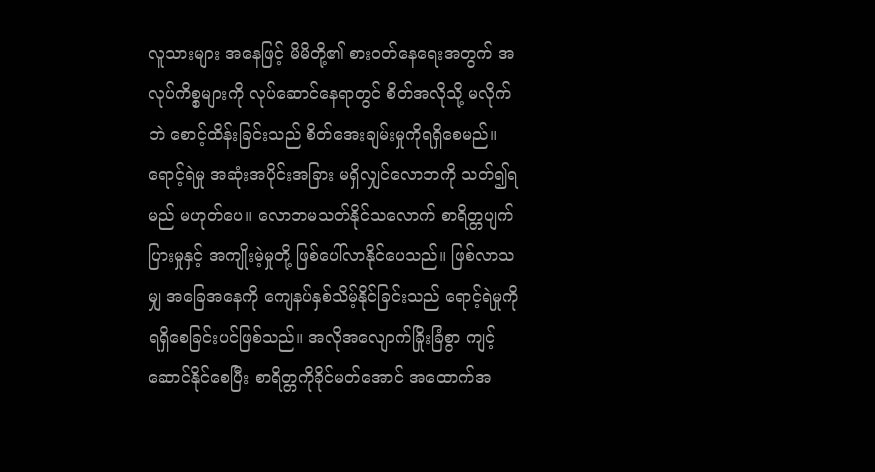လူသားများ အနေဖြင့် မိမိတို့၏ စားဝတ်နေရေးအတွက် အလုပ်ကိစ္စများကို လုပ်ဆောင်နေရာတွင် စိတ်အလိုသို့ မလိုက်ဘဲ စောင့်ထိန်းခြင်းသည် စိတ်အေးချမ်းမှုကိုရရှိစေမည်။ ရောင့်ရဲမှု အဆုံးအပိုင်းအခြား မရှိလျှင်လောဘကို သတ်၍ရမည် မဟုတ်ပေ။ လောဘမသတ်နိုင်သလောက် စာရိတ္တပျက်ပြားမှုနှင့် အကျိုးမဲ့မှုတို့ ဖြစ်ပေါ်လာနိုင်ပေသည်။ ဖြစ်လာသမျှ အခြေအနေကို ကျေနပ်နှစ်သိမ့်နိုင်ခြင်းသည် ရောင့်ရဲမှုကို ရရှိစေခြင်းပင်ဖြစ်သည်။ အလိုအလျောက်ခြိုးခြံစွာ ကျင့်ဆောင်နိုင်စေပြီး စာရိတ္တကိုခိုင်မတ်အောင် အထောက်အ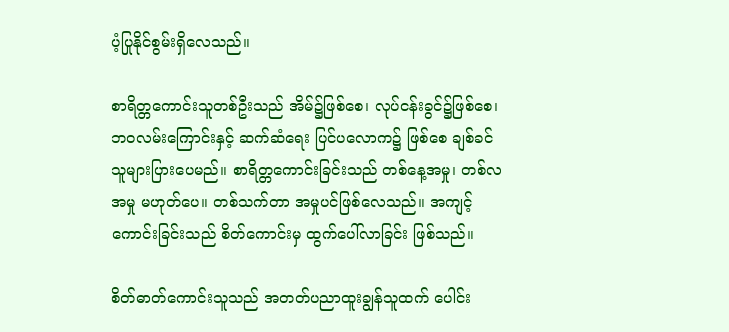ပံ့ပြုနိုင်စွမ်းရှိလေသည်။

စာရိတ္တကောင်းသူတစ်ဦးသည် အိမ်၌ဖြစ်စေ၊ လုပ်ငန်းခွင်၌ဖြစ်စေ၊ ဘဝလမ်းကြောင်းနှင့် ဆက်ဆံရေး ပြင်ပလောက၌ ဖြစ်စေ ချစ်ခင်သူများပြားပေမည်။ စာရိတ္တကောင်းခြင်းသည် တစ်နေ့အမှု၊ တစ်လအမှု မဟုတ်ပေ။ တစ်သက်တာ အမှုပင်ဖြစ်လေသည်။ အကျင့်ကောင်းခြင်းသည် စိတ်ကောင်းမှ ထွက်ပေါ်လာခြင်း ဖြစ်သည်။

စိတ်ဓာတ်ကောင်းသူသည် အတတ်ပညာထူးချွန်သူထက် ပေါင်း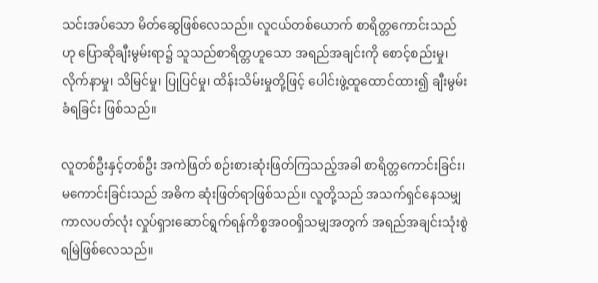သင်းအပ်သော မိတ်ဆွေဖြစ်လေသည်။ လူငယ်တစ်ယောက် စာရိတ္တကောင်းသည်ဟု ပြောဆိုချီးမွမ်းရာ၌ သူသည်စာရိတ္တဟူသော အရည်အချင်းကို စောင့်စည်းမှု၊ လိုက်နာမှု၊ သိမြင်မှု၊ ပြုပြင်မှု၊ ထိန်းသိမ်းမှုတို့ဖြင့် ပေါင်းဖွဲ့ထူထောင်ထား၍ ချီးမွမ်းခံရခြင်း ဖြစ်သည်။

လူတစ်ဦးနှင့်တစ်ဦး အကဲဖြတ် စဉ်းစားဆုံးဖြတ်ကြသည့်အခါ စာရိတ္တကောင်းခြင်း၊ မကောင်းခြင်းသည် အဓိက ဆုံးဖြတ်ရာဖြစ်သည်။ လူတို့သည် အသက်ရှင်နေသမျှ ကာလပတ်လုံး လှုပ်ရှားဆောင်ရွက်ရန်ကိစ္စအ၀၀ရှိသမျှအတွက် အရည်အချင်းသုံးစွဲရမြဲဖြစ်လေသည်။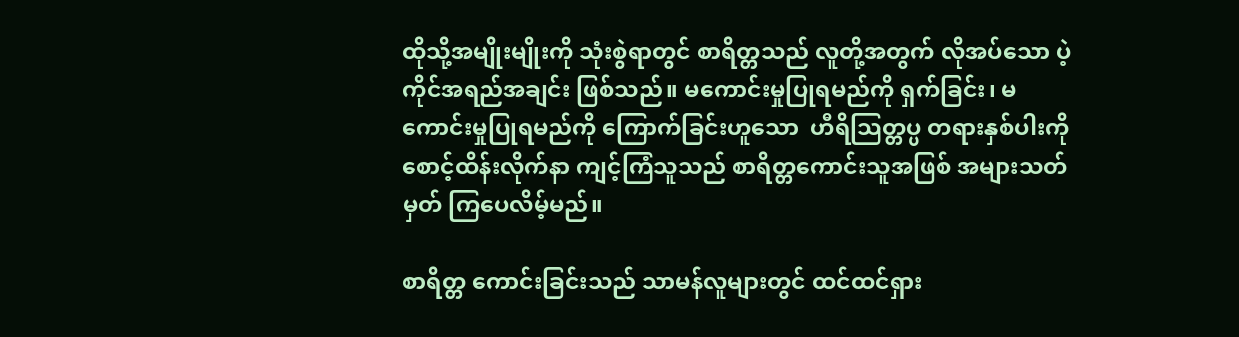ထိုသို့အမျိုးမျိုးကို သုံးစွဲရာတွင် စာရိတ္တသည် လူတို့အတွက် လိုအပ်သော ပဲ့ကိုင်အရည်အချင်း ဖြစ်သည်။ မကောင်းမှုပြုရမည်ကို ရှက်ခြင်း၊ မကောင်းမှုပြုရမည်ကို ကြောက်ခြင်းဟူသော  ဟီရိသြတ္တပ္ပ တရားနှစ်ပါးကို   စောင့်ထိန်းလိုက်နာ ကျင့်ကြံသူသည် စာရိတ္တကောင်းသူအဖြစ် အများသတ်မှတ် ကြပေလိမ့်မည်။

စာရိတ္တ ကောင်းခြင်းသည် သာမန်လူများတွင် ထင်ထင်ရှား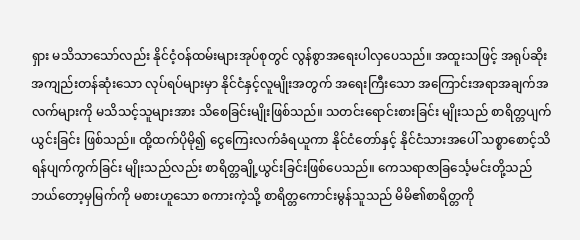ရှား မသိသာသော်လည်း နိုင်ငံ့ဝန်ထမ်းများအုပ်စုတွင် လွန်စွာအရေးပါလှပေသည်။ အထူးသဖြင့် အရုပ်ဆိုး အကျည်းတန်ဆုံးသော လုပ်ရပ်များမှာ နိုင်ငံနှင့်လူမျိုးအတွက် အရေးကြီးသော အကြောင်းအရာအချက်အလက်များကို မသိသင့်သူများအား သိစေခြင်းမျိုးဖြစ်သည်။ သတင်းရောင်းစားခြင်း မျိုးသည် စာရိတ္တပျက်ယွင်းခြင်း ဖြစ်သည်။ ထို့ထက်ပိုမို၍ ငွေကြေးလက်ခံရယူကာ နိုင်ငံတော်နှင့် နိုင်ငံသားအပေါ် သစ္စာစောင့်သိရန်ပျက်ကွက်ခြင်း မျိုးသည်လည်း စာရိတ္တချို့ယွင်းခြင်းဖြစ်ပေသည်။ ကေသရာဇာခြင်္သေ့မင်းတို့သည် ဘယ်တော့မှမြက်ကို မစားဟူသော စကားကဲ့သို့ စာရိတ္တကောင်းမွန်သူသည် မိမိ၏စာရိတ္တကို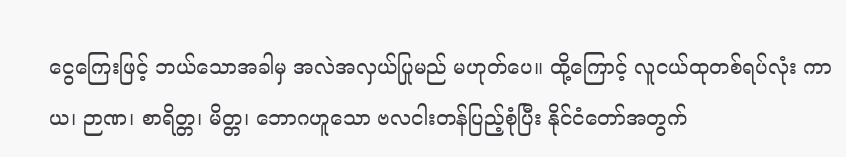ငွေကြေးဖြင့် ဘယ်သောအခါမှ အလဲအလှယ်ပြုမည် မဟုတ်ပေ။ ထို့ကြောင့် လူငယ်ထုတစ်ရပ်လုံး ကာယ၊ ဉာဏ၊ စာရိတ္တ၊ မိတ္တ၊ ဘောဂဟူသော ဗလငါးတန်ပြည့်စုံပြီး နိုင်ငံတော်အတွက်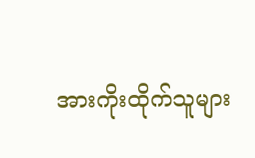အားကိုးထိုက်သူများ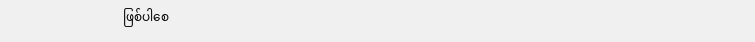ဖြစ်ပါစေ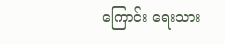ကြောင်း ရေးသား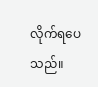လိုက်ရပေသည်။